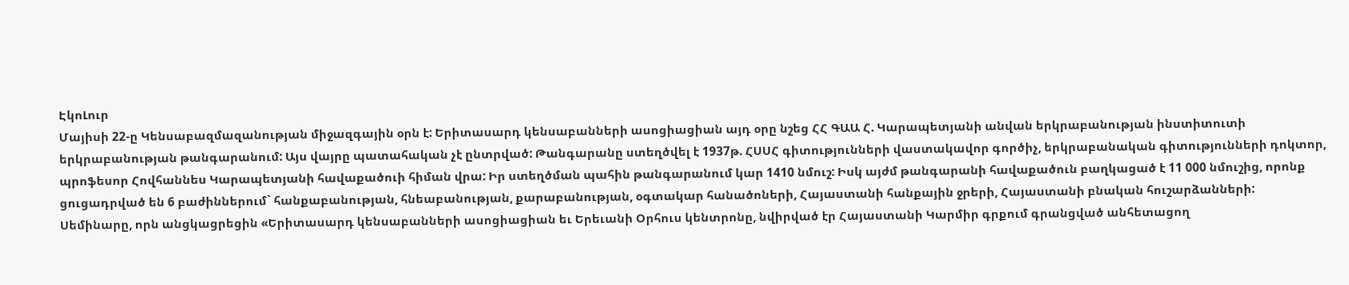ԷկոԼուր
Մայիսի 22-ը Կենսաբազմազանության միջազգային օրն է: Երիտասարդ կենսաբանների ասոցիացիան այդ օրը նշեց ՀՀ ԳԱԱ Հ. Կարապետյանի անվան երկրաբանության ինստիտուտի երկրաբանության թանգարանում: Այս վայրը պատահական չէ ընտրված: Թանգարանը ստեղծվել է 1937թ. ՀՍՍՀ գիտությունների վաստակավոր գործիչ, երկրաբանական գիտությունների դոկտոր, պրոֆեսոր Հովհաննես Կարապետյանի հավաքածուի հիման վրա: Իր ստեղծման պահին թանգարանում կար 1410 նմուշ: Իսկ այժմ թանգարանի հավաքածուն բաղկացած է 11 000 նմուշից, որոնք ցուցադրված են 6 բաժիններում` հանքաբանության, հնեաբանության, քարաբանության, օգտակար հանածոների, Հայաստանի հանքային ջրերի, Հայաստանի բնական հուշարձանների:
Սեմինարը, որն անցկացրեցին «Երիտասարդ կենսաբանների ասոցիացիան եւ Երեւանի Օրհուս կենտրոնը, նվիրված էր Հայաստանի Կարմիր գրքում գրանցված անհետացող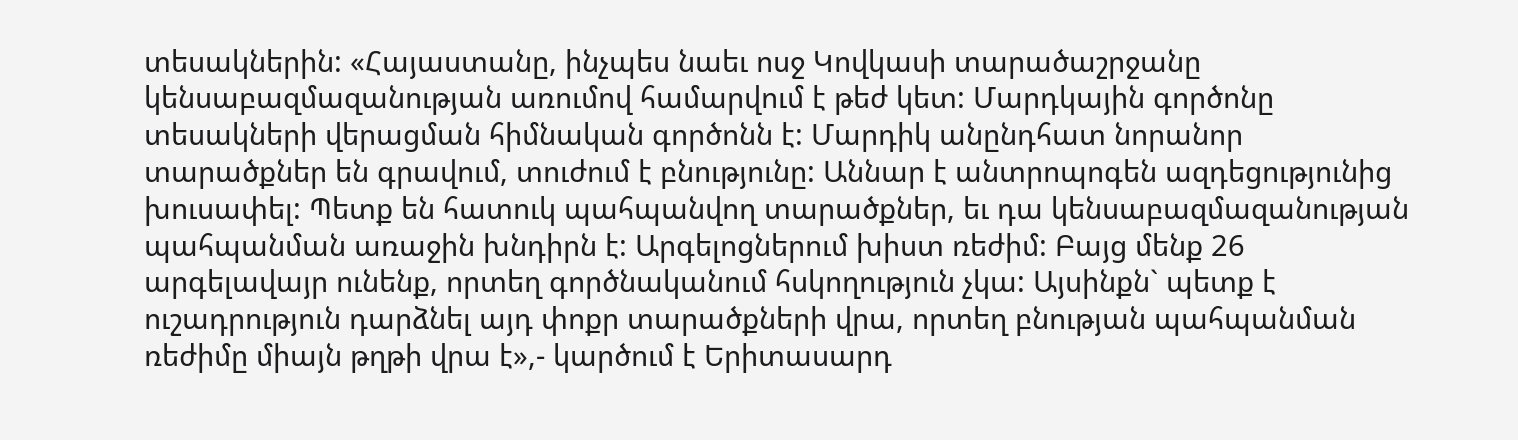տեսակներին: «Հայաստանը, ինչպես նաեւ ոսջ Կովկասի տարածաշրջանը կենսաբազմազանության առումով համարվում է թեժ կետ: Մարդկային գործոնը տեսակների վերացման հիմնական գործոնն է: Մարդիկ անընդհատ նորանոր տարածքներ են գրավում, տուժում է բնությունը: Աննար է անտրոպոգեն ազդեցությունից խուսափել: Պետք են հատուկ պահպանվող տարածքներ, եւ դա կենսաբազմազանության պահպանման առաջին խնդիրն է: Արգելոցներում խիստ ռեժիմ: Բայց մենք 26 արգելավայր ունենք, որտեղ գործնականում հսկողություն չկա: Այսինքն` պետք է ուշադրություն դարձնել այդ փոքր տարածքների վրա, որտեղ բնության պահպանման ռեժիմը միայն թղթի վրա է»,- կարծում է Երիտասարդ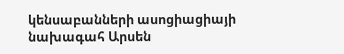կենսաբանների ասոցիացիայի նախագահ Արսեն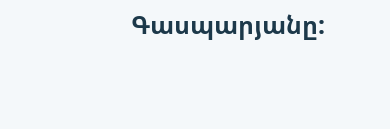Գասպարյանը: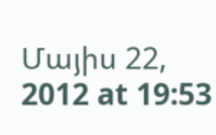Մայիս 22, 2012 at 19:53